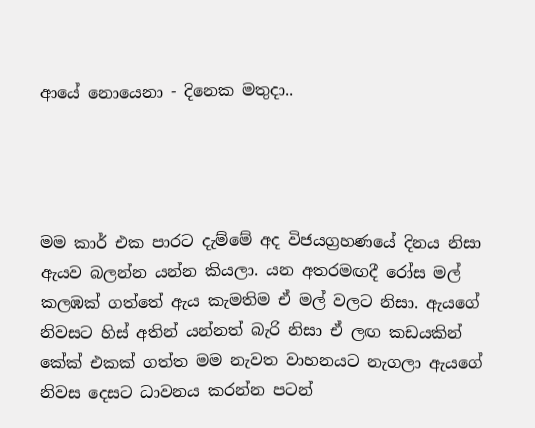ආයේ නොයෙනා - දිනෙක මතුදා..




මම කාර් එක පාරට දැම්මේ අද විජයග්‍රහණයේ දිනය නිසා ඇයව බලන්න යන්න කියලා. යන අතරමඟදී රෝස මල් කලඹක් ගත්තේ ඇය කැමතිම ඒ මල් වලට නිසා. ඇයගේ නිවසට හිස් අතින් යන්නත් බැරි නිසා ඒ ලඟ කඩයකින් කේක් එකක් ගත්ත මම නැවත වාහනයට නැගලා ඇයගේ නිවස දෙසට ධාවනය කරන්න පටන්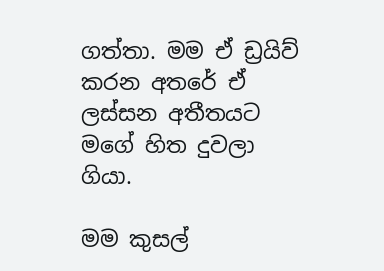ගත්තා. මම ඒ ඩ්‍රයිව් කරන අතරේ ඒ ලස්සන අතීතයට මගේ හිත දුවලා ගියා.

මම කුසල්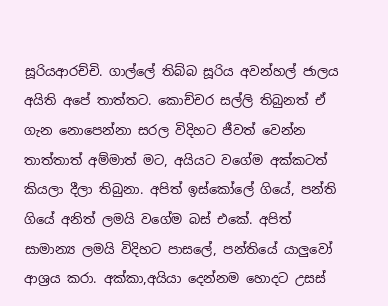සූරියආරච්චි. ගාල්ලේ තිබ්බ සූරිය අවන්හල් ජාලය අයිති අපේ තාත්තට. කොච්චර සල්ලි තිබුනත් ඒ ගැන නොපෙන්නා සරල විදිහට ජීවත් වෙන්න තාත්තාත් අම්මාත් මට, අයියට වගේම අක්කටත් කියලා දීලා තිබුනා. අපිත් ඉස්කෝලේ ගියේ, පන්ති ගියේ අනිත් ලමයි වගේම බස් එකේ. අපිත් සාමාන්‍ය ලමයි විදිහට පාසලේ, පන්තියේ යාලුවෝ ආශ්‍රය කරා. අක්කා,අයියා දෙන්නම හොදට උසස්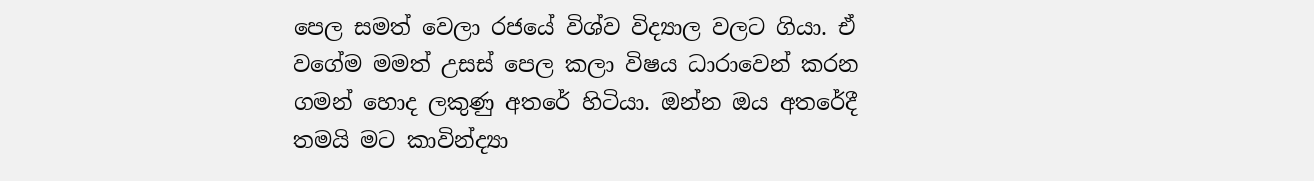පෙල සමත් වෙලා රජයේ විශ්ව විද්‍යාල වලට ගියා. ඒ වගේම මමත් උසස් පෙල කලා විෂය ධාරාවෙන් කරන ගමන් හොද ලකුණු අතරේ හිටියා. ඔන්න ඔය අතරේදී තමයි මට කාවින්ද්‍යා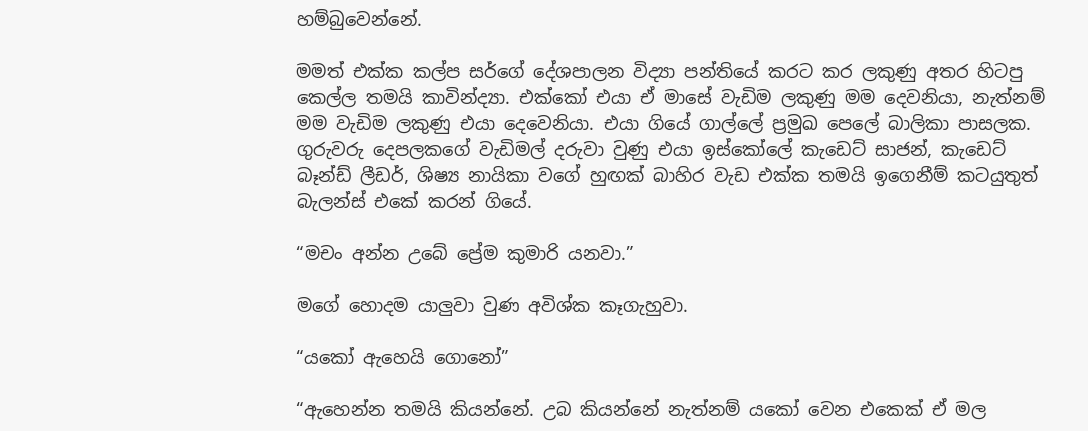හම්බුවෙන්නේ.

මමත් එක්ක කල්ප සර්ගේ දේශපාලන විද්‍යා පන්තියේ කරට කර ලකුණු අතර හිටපු කෙල්ල තමයි කාවින්ද්‍යා. එක්කෝ එයා ඒ මාසේ වැඩිම ලකුණු මම දෙවනියා, නැත්නම් මම වැඩිම ලකුණු එයා දෙවෙනියා. එයා ගියේ ගාල්ලේ ප්‍රමුඛ පෙලේ බාලිකා පාසලක. ගුරුවරු දෙපලකගේ වැඩිමල් දරුවා වුණු එයා ඉස්කෝලේ කැඩෙට් සාජන්, කැඩෙට් බෑන්ඩ් ලීඩර්, ශිෂ්‍ය නායිකා වගේ හුඟක් බාහිර වැඩ එක්ක තමයි ඉගෙනීම් කටයුතුත් බැලන්ස් එකේ කරන් ගියේ.

“මචං අන්න උබේ ප්‍රේම කුමාරි යනවා.”

මගේ හොදම යාලුවා වුණ අවිශ්ක කෑගැහුවා.

“යකෝ ඇහෙයි ගොනෝ”

“ඇහෙන්න තමයි කියන්නේ. උබ කියන්නේ නැත්නම් යකෝ වෙන එකෙක් ඒ මල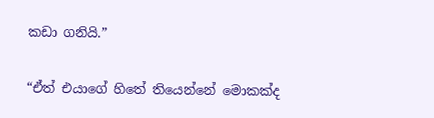කඩා ගනියි.”

“ඒත් එයාගේ හිතේ තියෙන්නේ මොකක්ද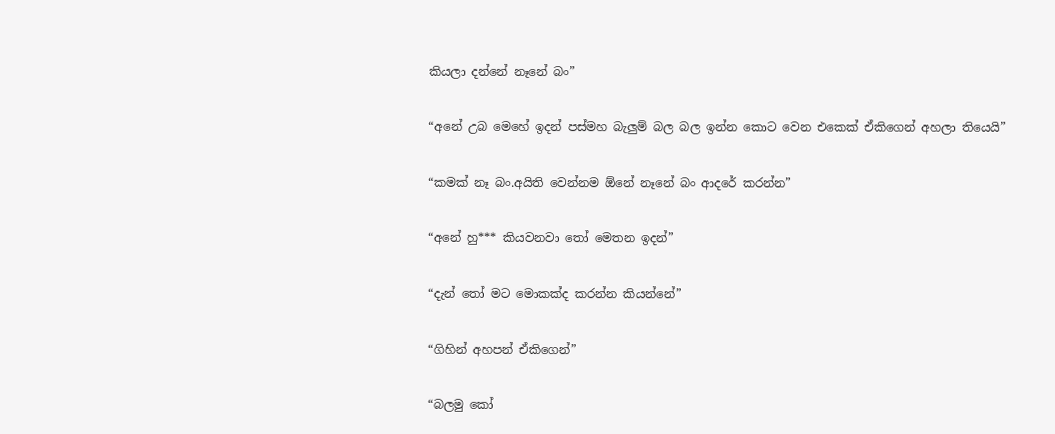කියලා දන්නේ නෑනේ බං”

“අනේ උබ මෙහේ ඉදන් පස්මහ බැලුම් බල බල ඉන්න කොට වෙන එකෙක් ඒකිගෙන් අහලා තියෙයි”

“කමක් නෑ බං.අයිති වෙන්නම ඕනේ නෑනේ බං ආදරේ කරන්න”

“අනේ හු*** කියවනවා තෝ මෙතන ඉදන්”

“දැන් තෝ මට මොකක්ද කරන්න කියන්නේ”

“ගිහින් අහපන් ඒකිගෙන්”

“බලමු කෝ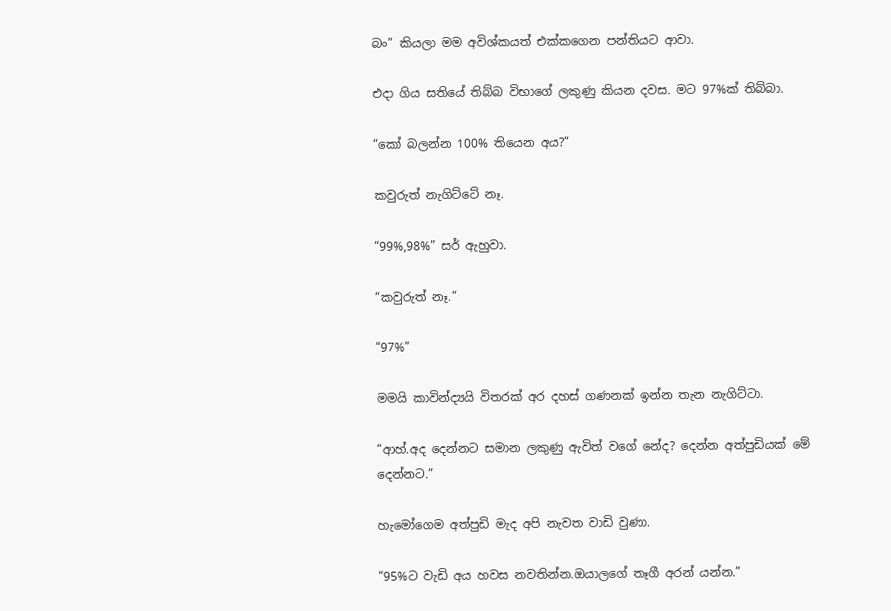බං” කියලා මම අවිශ්කයත් එක්කගෙන පන්තියට ආවා.

එදා ගිය සතියේ තිබ්බ විභාගේ ලකුණු කියන දවස. මට 97%ක් තිබ්බා.

“කෝ බලන්න 100% තියෙන අය?”

කවුරුත් නැගිට්ටේ නෑ.

“99%,98%” සර් ඇහුවා.

“කවුරුත් නෑ.”

“97%”

මමයි කාවින්ද්‍යයි විතරක් අර දහස් ගණනක් ඉන්න තැන නැගිට්ටා.

“ආහ්.අද දෙන්නට සමාන ලකුණු ඇවිත් වගේ නේද? දෙන්න අත්පුඩියක් මේ දෙන්නට.”

හැමෝගෙම අත්පුඩි මැද අපි නැවත වාඩි වුණා.

“95%ට වැඩි අය හවස නවතින්න.ඔයාලගේ තෑගී අරන් යන්න.”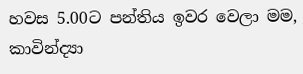හවස 5.00ට පන්තිය ඉවර වෙලා මම, කාවින්ද්‍යා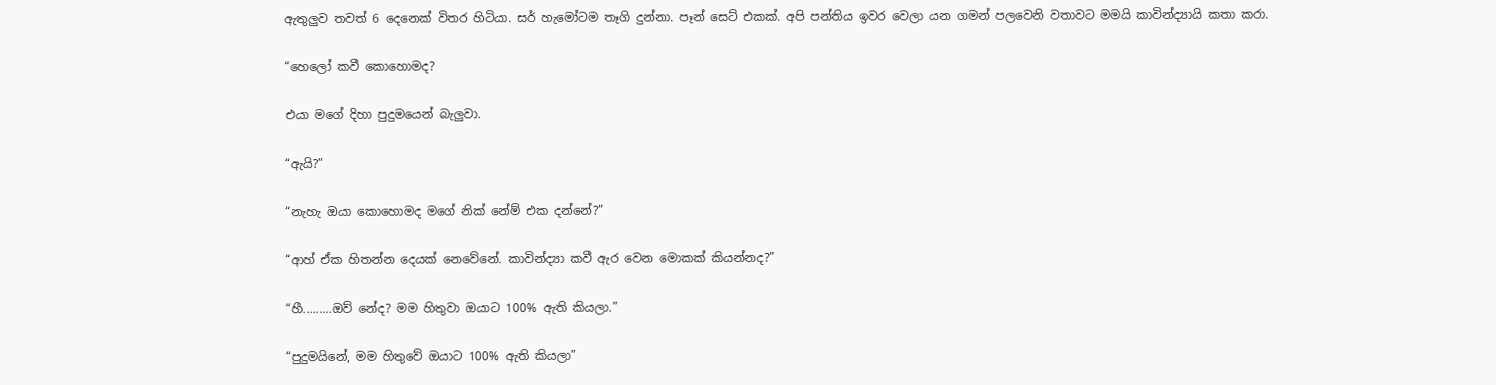ඇතුලුව තවත් 6 දෙනෙක් විතර හිටියා. සර් හැමෝටම තෑගි දුන්නා. පෑන් සෙට් එකක්. අපි පන්තිය ඉවර වෙලා යන ගමන් පලවෙනි වතාවට මමයි කාවින්ද්‍යායි කතා කරා.

“හෙලෝ කවී කොහොමද?

එයා මගේ දිහා පුදුමයෙන් බැලුවා.

“ඇයි?”

“නැහැ ඔයා කොහොමද මගේ නික් නේම් එක දන්නේ?”

“ආහ් ඒක හිතන්න දෙයක් නෙවේනේ. කාවින්ද්‍යා කවී ඇර වෙන මොකක් කියන්නද?”

“හී.........ඔව් නේද? මම හිතුවා ඔයාට 100% ඇති කියලා.”

“පුදුමයිනේ, මම හිතුවේ ඔයාට 100% ඇති කියලා”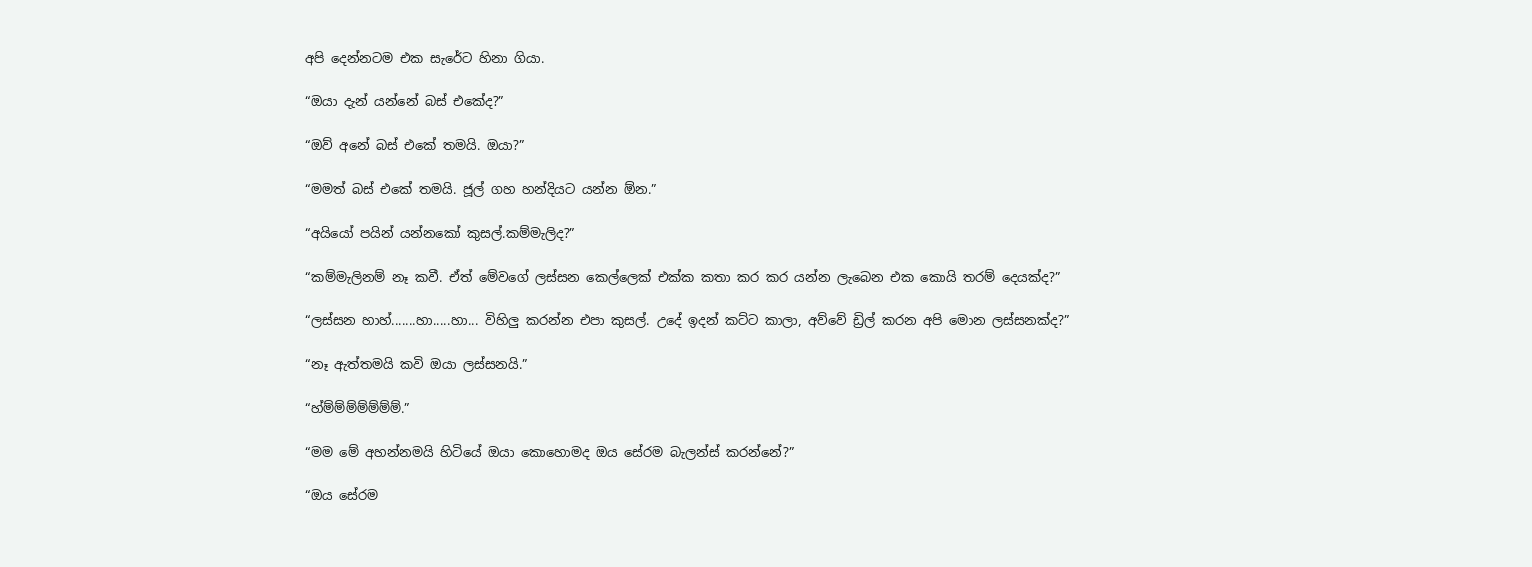අපි දෙන්නටම එක සැරේට හිනා ගියා.

“ඔයා දැන් යන්නේ බස් එකේද?”

“ඔව් අනේ බස් එකේ තමයි. ඔයා?”

“මමත් බස් එකේ තමයි. ජූල් ගහ හන්දියට යන්න ඕන.”

“අයියෝ පයින් යන්නකෝ කුසල්.කම්මැලිද?”

“කම්මැලිනම් නෑ කවී. ඒත් මේවගේ ලස්සන කෙල්ලෙක් එක්ක කතා කර කර යන්න ලැබෙන එක කොයි තරම් දෙයක්ද?”

“ලස්සන හාහ්.......හා.....හා... විහිලු කරන්න එපා කුසල්. උදේ ඉදන් කට්ට කාලා, අව්වේ ඩ්‍රිල් කරන අපි මොන ලස්සනක්ද?”

“නෑ ඇත්තමයි කවි ඔයා ලස්සනයි.”

“හ්ම්ම්ම්ම්ම්ම්ම්.”

“මම මේ අහන්නමයි හිටියේ ඔයා කොහොමද ඔය සේරම බැලන්ස් කරන්නේ?”

“ඔය සේරම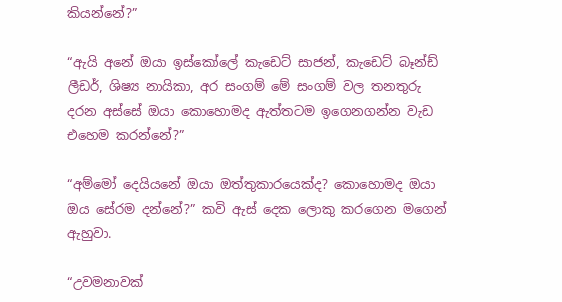කියන්නේ?”

“ඇයි අනේ ඔයා ඉස්කෝලේ කැඩෙට් සාජන්, කැඩෙට් බෑන්ඩ් ලීඩර්, ශිෂ්‍ය නායිකා, අර සංගම් මේ සංගම් වල තනතුරු දරන අස්සේ ඔයා කොහොමද ඇත්තටම ඉගෙනගන්න වැඩ එහෙම කරන්නේ?”

“අම්මෝ දෙයියනේ ඔයා ඔත්තුකාරයෙක්ද? කොහොමද ඔයා ඔය සේරම දන්නේ?” කවි ඇස් දෙක ලොකු කරගෙන මගෙන් ඇහුවා.

“උවමනාවක්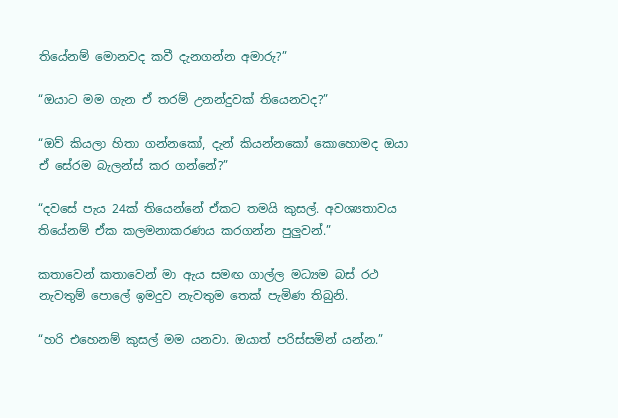තියේනම් මොනවද කවී දැනගන්න අමාරු?”

“ඔයාට මම ගැන ඒ තරම් උනන්දුවක් තියෙනවද?”

“ඔව් කියලා හිතා ගන්නකෝ, දැන් කියන්නකෝ කොහොමද ඔයා ඒ සේරම බැලන්ස් කර ගන්නේ?”

“දවසේ පැය 24ක් තියෙන්නේ ඒකට තමයි කුසල්. අවශ්‍යතාවය තියේනම් ඒක කලමනාකරණය කරගන්න පුලුවන්.”

කතාවෙන් කතාවෙන් මා ඇය සමඟ ගාල්ල මධ්‍යම බස් රථ නැවතුම් පොලේ ඉමදුව නැවතුම තෙක් පැමිණ තිබුනි.

“හරි එහෙනම් කුසල් මම යනවා. ඔයාත් පරිස්සමින් යන්න.”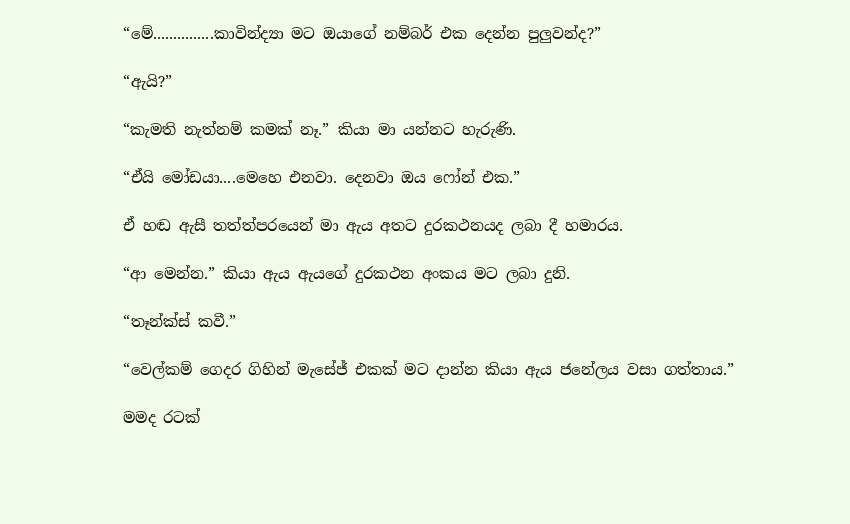“මේ...............කාවින්ද්‍යා මට ඔයාගේ නම්බර් එක දෙන්න පුලුවන්ද?”

“ඇයි?”

“කැමති නැත්නම් කමක් නෑ.” කියා මා යන්නට හැරුණි.

“ඒයි මෝඩයා....මෙහෙ එනවා. දෙනවා ඔය ෆෝන් එක.”

ඒ හඬ ඇසී තත්ත්පරයෙන් මා ඇය අතට දුරකථනයද ලබා දී හමාරය.

“ආ මෙන්න.” කියා ඇය ඇයගේ දුරකථන අංකය මට ලබා දුනි.

“තෑන්ක්ස් කවී.”

“වෙල්කම් ගෙදර ගිහින් මැසේජ් එකක් මට දාන්න කියා ඇය ජනේලය වසා ගත්තාය.”

මමද රටක්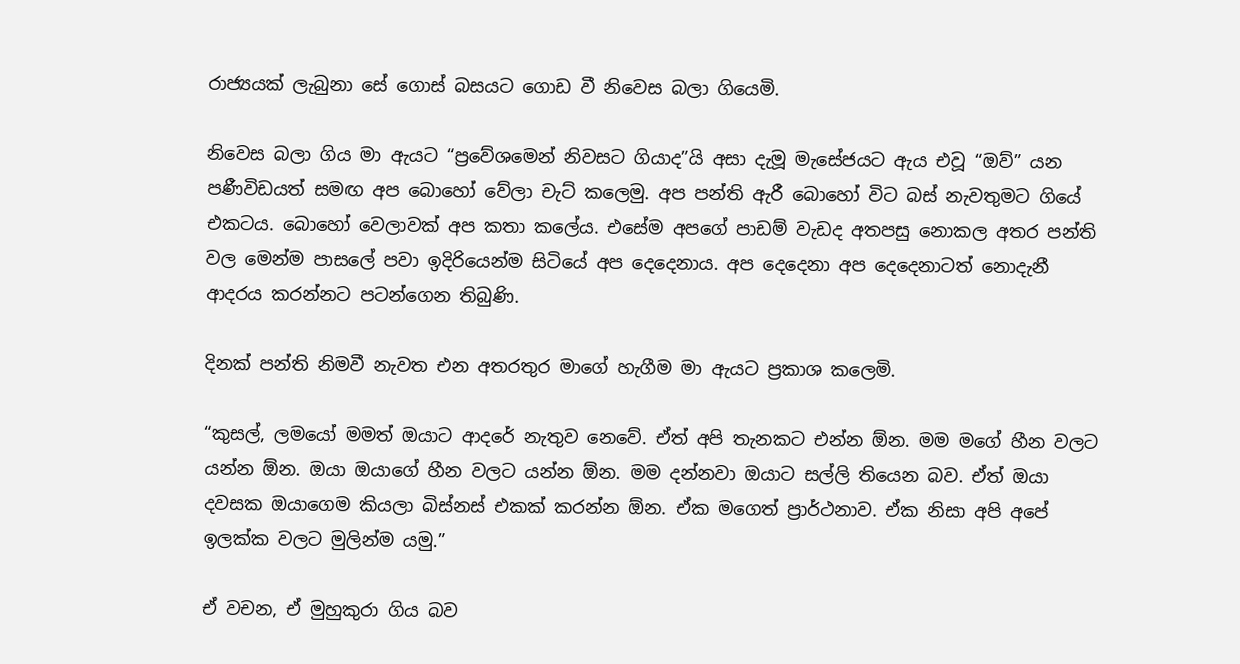රාජ්‍යයක් ලැබුනා සේ ගොස් බසයට ගොඩ වී නිවෙස බලා ගියෙමි.

නිවෙස බලා ගිය මා ඇයට “ප්‍රවේශමෙන් නිවසට ගියාද”යි අසා දැමූ මැසේජයට ඇය එවූ “ඔව්” යන පණීවිඩයත් සමඟ අප බොහෝ වේලා චැට් කලෙමු. අප පන්ති ඇරී බොහෝ විට බස් නැවතුමට ගියේ එකටය. බොහෝ වෙලාවක් අප කතා කලේය. එසේම අපගේ පාඩම් වැඩද අතපසු නොකල අතර පන්ති වල මෙන්ම පාසලේ පවා ඉදිරියෙන්ම සිටියේ අප දෙදෙනාය. අප දෙදෙනා අප දෙදෙනාටත් නොදැනී ආදරය කරන්නට පටන්ගෙන තිබුණි.

දිනක් පන්ති නිමවී නැවත එන අතරතුර මාගේ හැගීම මා ඇයට ප්‍රකාශ කලෙමි.

“කුසල්, ලමයෝ මමත් ඔයාට ආදරේ නැතුව නෙවේ. ඒත් අපි තැනකට එන්න ඕන. මම මගේ හීන වලට යන්න ඕන. ඔයා ඔයාගේ හීන වලට යන්න ඕන. මම දන්නවා ඔයාට සල්ලි තියෙන බව. ඒත් ඔයා දවසක ඔයාගෙම කියලා බිස්නස් එකක් කරන්න ඕන. ඒක මගෙත් ප්‍රාර්ථනාව. ඒක නිසා අපි අපේ ඉලක්ක වලට මුලින්ම යමු.”

ඒ වචන, ඒ මුහුකුරා ගිය බව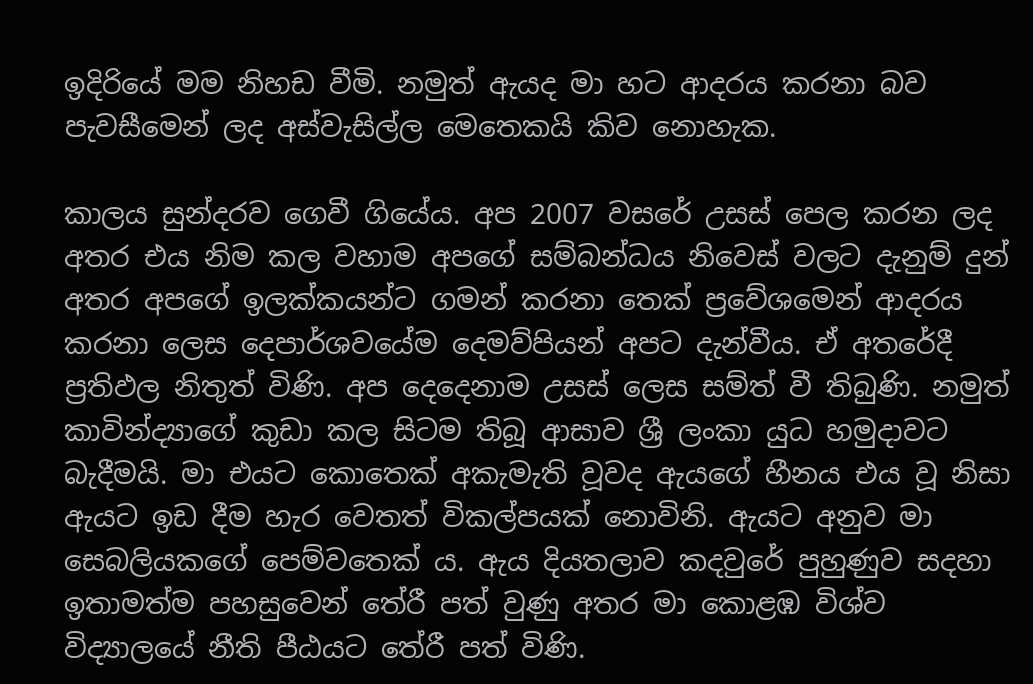ඉදිරියේ මම නිහඩ වීමි. නමුත් ඇයද මා හට ආදරය කරනා බව පැවසීමෙන් ලද අස්වැසිල්ල මෙතෙකයි කිව නොහැක.

කාලය සුන්දරව ගෙවී ගියේය. අප 2007 වසරේ උසස් පෙල කරන ලද අතර එය නිම කල වහාම අපගේ සම්බන්ධය නිවෙස් වලට දැනුම් දුන් අතර අපගේ ඉලක්කයන්ට ගමන් කරනා තෙක් ප්‍රවේශමෙන් ආදරය කරනා ලෙස දෙපාර්ශවයේම දෙමව්පියන් අපට දැන්වීය. ඒ අතරේදී ප්‍රතිඵල නිතුත් විණි. අප දෙදෙනාම උසස් ලෙස සම්ත් වී තිබුණි. නමුත් කාවින්ද්‍යාගේ කුඩා කල සිටම තිබූ ආසාව ශ්‍රී ලංකා යුධ හමුදාවට බැදීමයි. මා එයට කොතෙක් අකැමැති වූවද ඇයගේ හීනය එය වූ නිසා ඇයට ඉඩ දීම හැර වෙතත් විකල්පයක් නොවිනි. ඇයට අනුව මා සෙබලියකගේ පෙම්වතෙක් ය. ඇය දියතලාව කදවුරේ පුහුණුව සදහා ඉතාමත්ම පහසුවෙන් තේරී පත් වුණු අතර මා කොළඹ විශ්ව විද්‍යාලයේ නීති පීඨයට තේරී පත් විණි.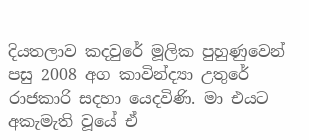දියතලාව කදවුරේ මූලික පුහුණුවෙන් පසු 2008 අග කාවින්ද්‍යා උතුරේ රාජකාරි සදහා යෙදවිණි. මා එයට අකැමැති වූයේ ඒ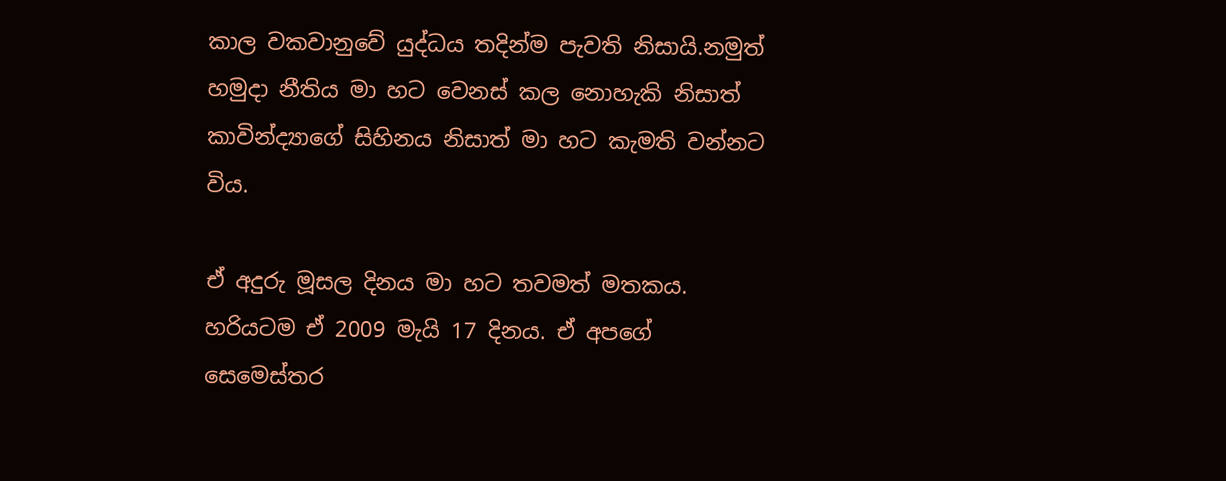කාල වකවානුවේ යුද්ධය තදින්ම පැවති නිසායි.නමුත් හමුදා නීතිය මා හට වෙනස් කල නොහැකි නිසාත් කාවින්ද්‍යාගේ සිහිනය නිසාත් මා හට කැමති වන්නට විය.

ඒ අදුරු මූසල දිනය මා හට තවමත් මතකය. හරියටම ඒ 2009 මැයි 17 දිනය. ඒ අපගේ සෙමෙස්තර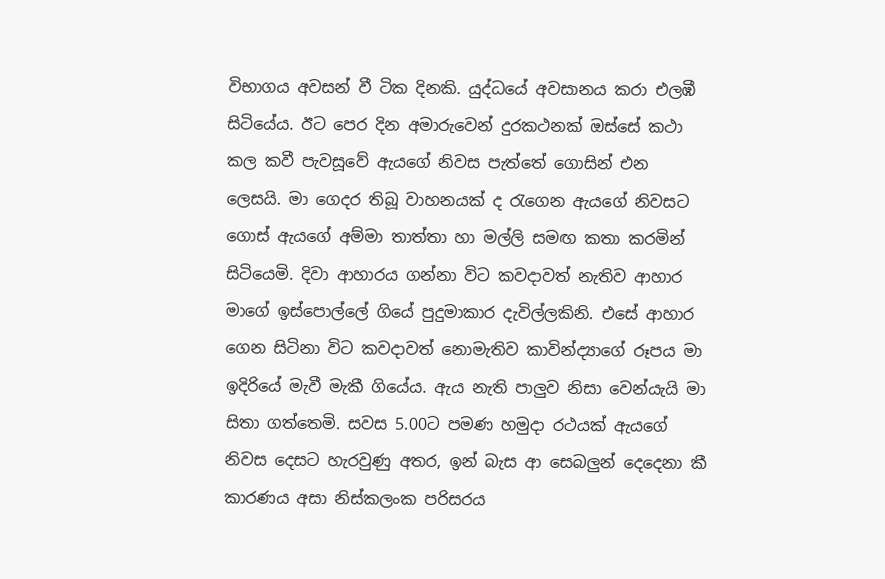විභාගය අවසන් වී ටික දිනකි. යුද්ධයේ අවසානය කරා එලඹී සිටියේය. ඊට පෙර දින අමාරුවෙන් දුරකථනක් ඔස්සේ කථා කල කවී පැවසූවේ ඇයගේ නිවස පැත්තේ ගොසින් එන ලෙසයි. මා ගෙදර තිබූ වාහනයක් ද රැගෙන ඇයගේ නිවසට ගොස් ඇයගේ අම්මා තාත්තා හා මල්ලි සමඟ කතා කරමින් සිටියෙමි. දිවා ආහාරය ගන්නා විට කවදාවත් නැතිව ආහාර මාගේ ඉස්පොල්ලේ ගියේ පුදුමාකාර දැවිල්ලකිනි. එසේ ආහාර ගෙන සිටිනා විට කවදාවත් නොමැතිව කාවින්ද්‍යාගේ රූපය මා ඉදිරියේ මැවී මැකී ගියේය. ඇය නැති පාලුව නිසා වෙන්යැයි මා සිතා ගත්තෙමි. සවස 5.00ට පමණ හමුදා රථයක් ඇයගේ නිවස දෙසට හැරවුණු අතර, ඉන් බැස ආ සෙබලුන් දෙදෙනා කී කාරණය අසා නිස්කලංක පරිසරය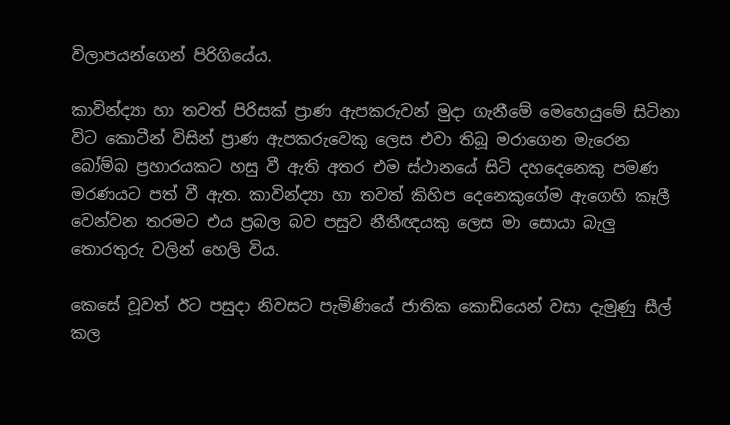විලාපයන්ගෙන් පිරිගියේය.

කාවින්ද්‍යා හා තවත් පිරිසක් ප්‍රාණ ඇපකරුවන් මුදා ගැනීමේ මෙහෙයුමේ සිටිනා විට කොටීන් විසින් ප්‍රාණ ඇපකරුවෙකු ලෙස එවා තිබූ මරාගෙන මැරෙන බෝම්බ ප්‍රහාරයකට හසු වී ඇති අතර එම ස්ථානයේ සිටි දහදෙනෙකු පමණ මරණයට පත් වී ඇත. කාවින්ද්‍යා හා තවත් කිහිප දෙනෙකුගේම ඇගෙහි කෑලී වෙන්වන තරමට එය ප්‍රබල බව පසුව නීතීඥයකු ලෙස මා සොයා බැලු තොරතුරු වලින් හෙලි විය.

කෙසේ වූවත් ඊට පසුදා නිවසට පැමිණියේ ජාතික කොඩියෙන් වසා දැමුණු සීල් කල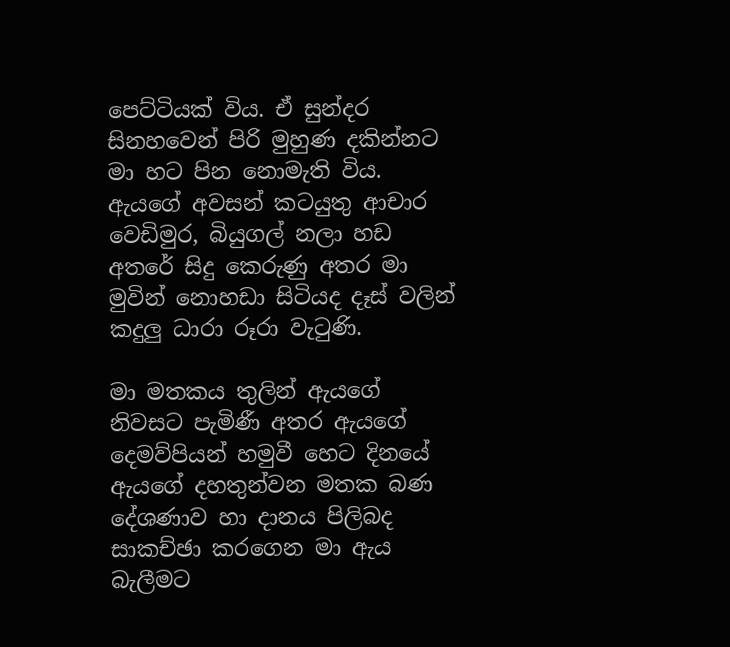පෙට්ටියක් විය. ඒ සුන්දර සිනහවෙන් පිරි මුහුණ දකින්නට මා හට පින නොමැති විය. ඇයගේ අවසන් කටයුතු ආචාර වෙඩිමුර, බියුගල් නලා හඩ අතරේ සිදු කෙරුණු අතර මා මුවින් නොහඩා සිටියද දෑස් වලින් කදුලු ධාරා රූරා වැටුණි.

මා මතකය තුලින් ඇයගේ නිවසට පැමිණී අතර ඇයගේ දෙමව්පියන් හමුවී හෙට දිනයේ ඇයගේ දහතුන්වන මතක බණ දේශණාව හා දානය පිලිබද සාකච්ඡා කරගෙන මා ඇය බැලීමට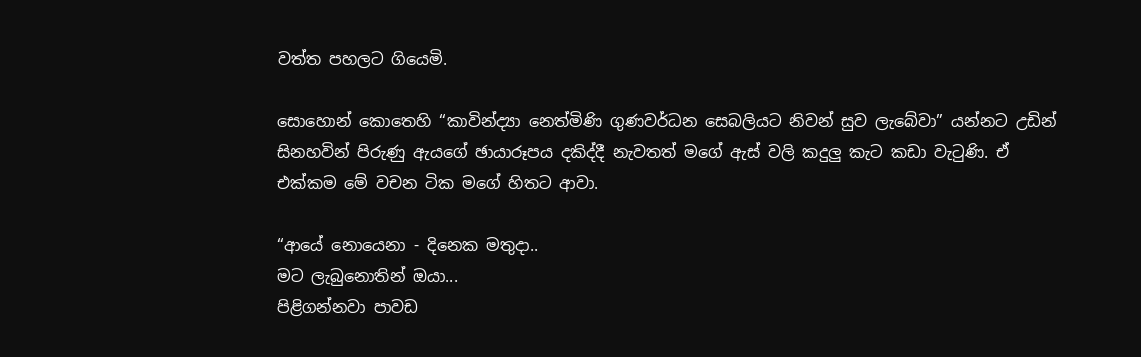වත්ත පහලට ගියෙමි.

සොහොන් කොතෙහි “කාවින්ද්‍යා නෙත්මිණි ගුණවර්ධන සෙබලියට නිවන් සුව ලැබේවා” යන්නට උඩින් සිනහවින් පිරුණු ඇයගේ ඡායාරූපය දකිද්දී නැවතත් මගේ ඇස් වලි කදුලු කැට කඩා වැටුණි. ඒ එක්කම මේ වචන ටික මගේ හිතට ආවා.

“ආයේ නොයෙනා - දිනෙක මතුදා..
මට ලැබුනොතින් ඔයා...
පිළිගන්නවා පාවඩ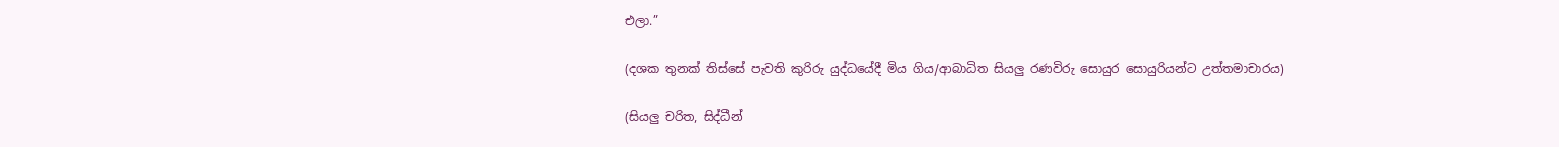එලා.”

(දශක තුනක් තිස්සේ පැවති කුරිරු යුද්ධයේදී මිය ගිය/ආබාධිත සියලු රණවිරු සොයුර සොයුරියන්ට උත්තමාචාරය)

(සියලු චරිත, සිද්ධීන්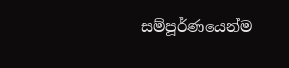සම්පූර්ණයෙන්ම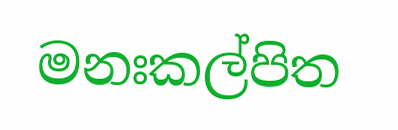මනඃකල්පිත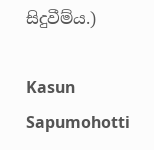සිදුවීම්ය.)

Kasun Sapumohotti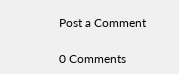Post a Comment

0 Comments